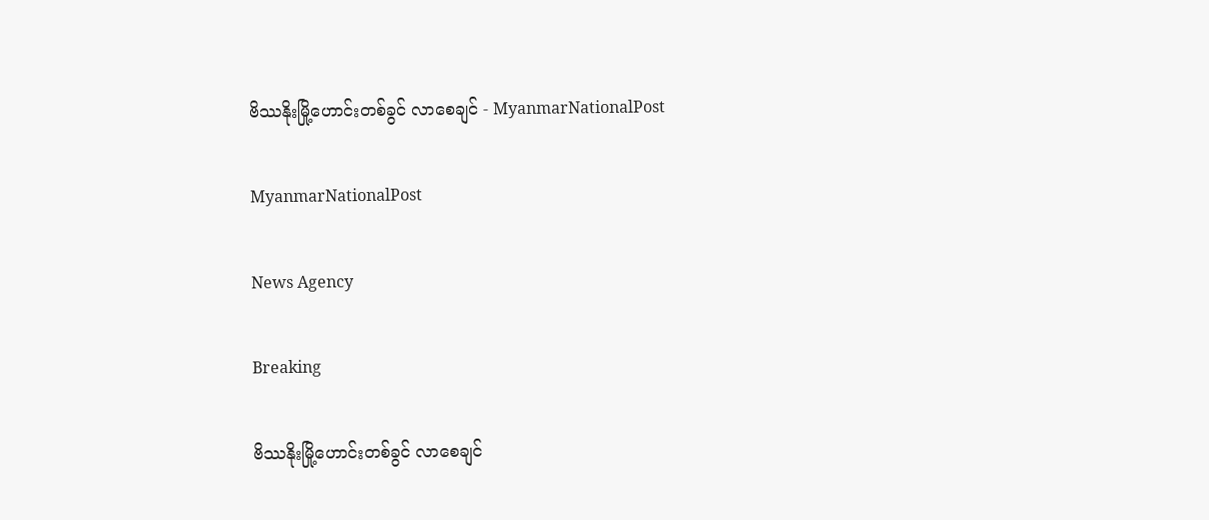ဗိဿနိုးမြို့ဟောင်းတစ်ခွင် လာစေချင် - MyanmarNationalPost

MyanmarNationalPost

News Agency

Breaking

ဗိဿနိုးမြို့ဟောင်းတစ်ခွင် လာစေချင်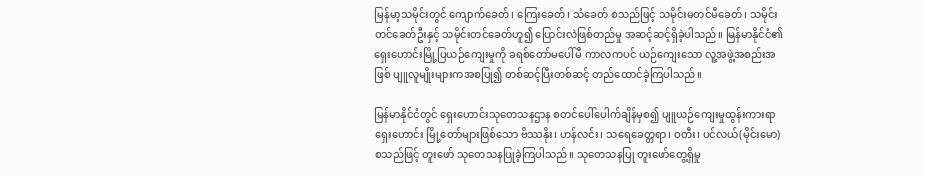မြန်မာ့သမိုင်းတွင် ကျောက်ခေတ်၊ ကြေးခေတ်၊ သံခေတ် စသည်ဖြင့် သမိုင်းမတင်မီခေတ်၊ သမိုင်း တင်ခေတ်ဦးနှင့် သမိုင်းတင်ခေတ်ဟူ၍ ပြောင်းလဲဖြစ်တည်မှု အဆင့်ဆင့်ရှိခဲ့ပါသည်။ မြန်မာနိုင်ငံ၏ ရှေးဟောင်းမြို့ပြယဉ်ကျေးမှုကို ခရစ်တော်မပေါ်မီ ကာလကပင် ယဉ်ကျေးသော လူ့အဖွဲ့အစည်းအဖြစ် ပျူလူမျိုးများကအစပြု၍ တစ်ဆင့်ပြီးတစ်ဆင့် တည်ထောင်ခဲ့ကြပါသည်။

မြန်မာနိုင်ငံတွင် ရှေးဟောင်းသုတေသနဌာန စတင်ပေါ်ပေါက်ချိန်မှစ၍ ပျူယဉ်ကျေးမှုထွန်းကားရာ ရှေးဟောင်း မြို့တော်များဖြစ်သော ဗိဿနိုး၊ ဟန်လင်း၊ သရေခေတ္တရာ၊ ဝတီး၊ ပင်လယ်(မိုင်းမော) စသည်ဖြင့် တူးဖော် သုတေသနပြုခဲ့ကြပါသည်။ သုတေသနပြု တူးဖော်တွေ့ရှိမှု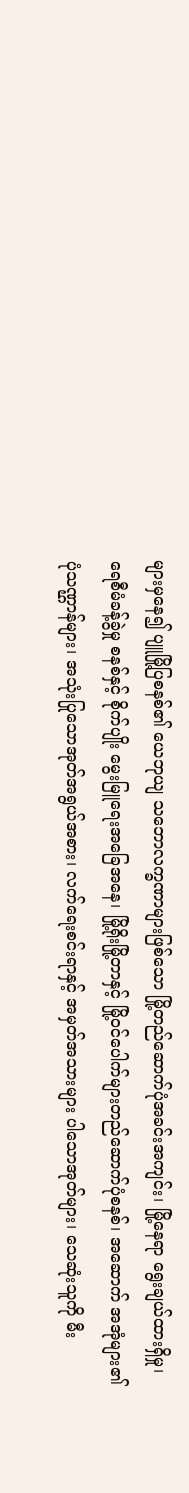များမှနေ၍ ပျူမြို့ပြစနစ်၏ ယေဘုယျ သဘောလက္ခဏာများဖြစ်သော မြို့တည်ဆောက်ပုံအခင်းအကျင်း၊ မြို့နေရာ ရွေးချယ်ထားရှိမှု၊ ရေစီမံခန့်ခွဲမှု စနစ်နှင့် စိုက်ပျိုး မွေးမြူရေးအခြေအနေ၊ မြို့ရိုးမြို့တာနှင့် မြို့ဝင်ပေါက်များတည်ဆောက်ပုံစနစ်၊ အဆောက် အအုံများ၏ ပုံသဏ္ဌာန်များ၊ အသုံးပြုသောအုတ်အရွယ်အစား၊ လက်ရေးစင်းရာနှင့် အမှတ်အသားများ ပါသောအုတ်များ၊ သေဆုံးသူကို မီး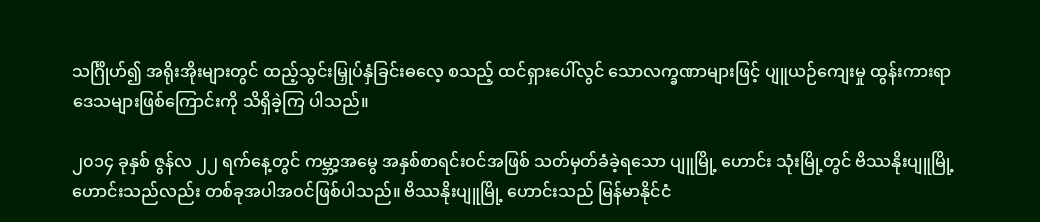သင်္ဂြိုဟ်၍ အရိုးအိုးများတွင် ထည့်သွင်းမြှုပ်နှံခြင်းဓလေ့ စသည့် ထင်ရှားပေါ်လွင် သောလက္ခဏာများဖြင့် ပျူယဉ်ကျေးမှု ထွန်းကားရာ ဒေသများဖြစ်ကြောင်းကို သိရှိခဲ့ကြ ပါသည်။

၂၀၁၄ ခုနှစ် ဇွန်လ ၂၂ ရက်နေ့တွင် ကမ္ဘာ့အမွေ အနှစ်စာရင်းဝင်အဖြစ် သတ်မှတ်ခံခဲ့ရသော ပျူမြို့ ဟောင်း သုံးမြို့တွင် ဗိဿနိုးပျူမြို့ဟောင်းသည်လည်း တစ်ခုအပါအဝင်ဖြစ်ပါသည်။ ဗိဿနိုးပျူမြို့ ဟောင်းသည် မြန်မာနိုင်ငံ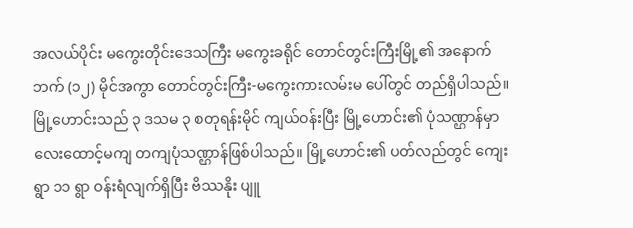အလယ်ပိုင်း မကွေးတိုင်းဒေသကြီး မကွေးခရိုင် တောင်တွင်းကြီးမြို့၏ အနောက်ဘက် (၁၂) မိုင်အကွာ တောင်တွင်းကြီး-မကွေးကားလမ်းမ ပေါ်တွင် တည်ရှိပါသည်။ မြို့ဟောင်းသည် ၃ ဒသမ ၃ စတုရန်းမိုင် ကျယ်ဝန်းပြီး မြို့ဟောင်း၏ ပုံသဏ္ဌာန်မှာ လေးထောင့်မကျ တကျပုံသဏ္ဌာန်ဖြစ်ပါသည်။ မြို့ဟောင်း၏ ပတ်လည်တွင် ကျေးရွာ ၁၁ ရွာ ဝန်းရံလျက်ရှိပြီး ဗိဿနိုး ပျူ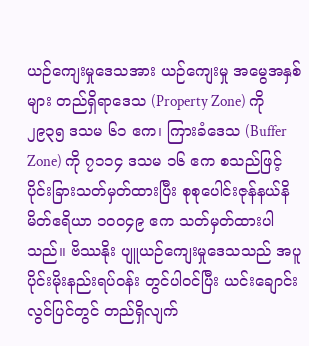ယဉ်ကျေးမှုဒေသအား ယဉ်ကျေးမှု အမွေအနှစ်များ တည်ရှိရာဒေသ (Property Zone) ကို ၂၉၃၅ ဒသမ ၆၁ ဧက၊ ကြားခံဒေသ (Buffer Zone) ကို ၇၁၁၄ ဒသမ ၁၆ ဧက စသည်ဖြင့် ပိုင်းခြားသတ်မှတ်ထားပြီး စုစုပေါင်းဇုန်နယ်နိမိတ်ဧရိယာ ၁၀၀၄၉ ဧက သတ်မှတ်ထားပါသည်။ ဗိဿနိုး ပျူယဉ်ကျေးမှုဒေသသည် အပူပိုင်းမိုးနည်းရပ်ဝန်း တွင်ပါဝင်ပြီး ယင်းချောင်း လွင်ပြင်တွင် တည်ရှိလျက်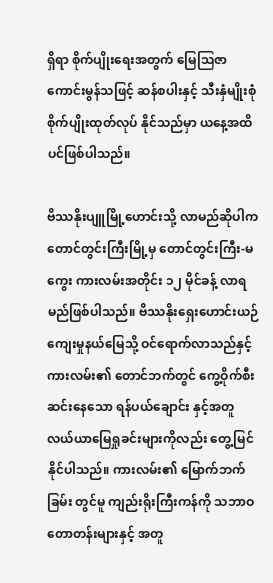ရှိရာ စိုက်ပျိုးရေးအတွက် မြေဩဇာကောင်းမွန်သဖြင့် ဆန်စပါးနှင့် သီးနှံမျိုးစုံ စိုက်ပျိုးထုတ်လုပ် နိုင်သည်မှာ ယနေ့အထိပင်ဖြစ်ပါသည်။

ဗိဿနိုးပျူမြို့ဟောင်းသို့ လာမည်ဆိုပါက တောင်တွင်းကြီးမြို့မှ တောင်တွင်းကြီး-မကွေး ကားလမ်းအတိုင်း ၁၂ မိုင်ခန့် လာရမည်ဖြစ်ပါသည်။ ဗိဿနိုးရှေးဟောင်းယဉ်ကျေးမှုနယ်မြေသို့ ဝင်ရောက်လာသည်နှင့် ကားလမ်း၏ တောင်ဘက်တွင် ကွေ့ဝိုက်စီးဆင်းနေသော ရန်ပယ်ချောင်း နှင့်အတူ လယ်ယာမြေရှုခင်းများကိုလည်း တွေ့မြင်နိုင်ပါသည်။ ကားလမ်း၏ မြောက်ဘက်ခြမ်း တွင်မူ ကျည်းရိုးကြီးကန်ကို သဘာဝတောတန်းများနှင့် အတူ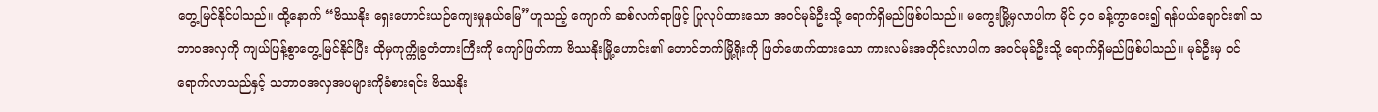တွေ့မြင်နိုင်ပါသည်။ ထို့နောက် “ဗိဿနိုး ရှေးဟောင်းယဉ်ကျေးမှုနယ်မြေ”ဟူသည့် ကျောက် ဆစ်လက်ရာဖြင့် ပြုလုပ်ထားသော အဝင်မုခ်ဦးသို့ ရောက်ရှိမည်ဖြစ်ပါသည်။ မကွေးမြို့မှလာပါက မိုင် ၄၀ ခန့်ကွာဝေး၍ ရန်ပယ်ချောင်း၏ သဘာဝအလှကို ကျယ်ပြန့်စွာတွေ့မြင်နိုင်ပြီး ထိုမှကုက္ကိုခွတံတားကြီးကို ကျော်ဖြတ်ကာ ဗိဿနိုးမြို့ဟောင်း၏ တောင်ဘက်မြို့ရိုးကို ဖြတ်ဖောက်ထားသော ကားလမ်းအတိုင်းလာပါက အဝင်မုခ်ဦးသို့ ရောက်ရှိမည်ဖြစ်ပါသည်။ မုခ်ဦးမှ ဝင်ရောက်လာသည်နှင့် သဘာဝအလှအပများကိုခံစားရင်း ဗိဿနိုး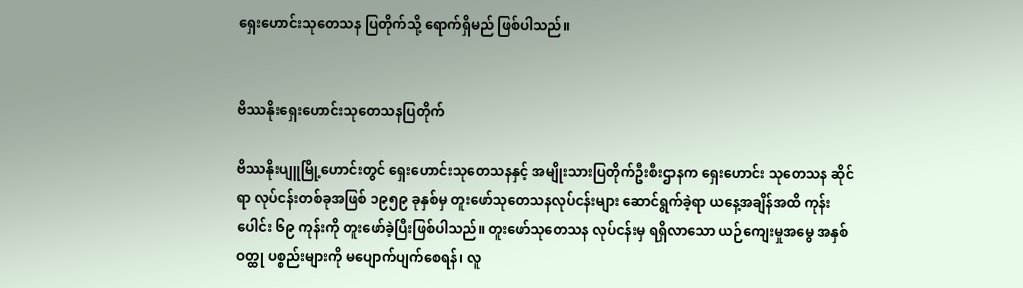ရှေးဟောင်းသုတေသန ပြတိုက်သို့ ရောက်ရှိမည် ဖြစ်ပါသည်။


ဗိဿနိုးရှေးဟောင်းသုတေသနပြတိုက်

ဗိဿနိုးပျူမြို့ဟောင်းတွင် ရှေးဟောင်းသုတေသနနှင့် အမျိုးသားပြတိုက်ဦးစီးဌာနက ရှေးဟောင်း သုတေသန ဆိုင်ရာ လုပ်ငန်းတစ်ခုအဖြစ် ၁၉၅၉ ခုနှစ်မှ တူးဖော်သုတေသနလုပ်ငန်းများ ဆောင်ရွက်ခဲ့ရာ ယနေ့အချိန်အထိ ကုန်းပေါင်း ၆၉ ကုန်းကို တူးဖော်ခဲ့ပြီးဖြစ်ပါသည်။ တူးဖော်သုတေသန လုပ်ငန်းမှ ရရှိလာသော ယဉ်ကျေးမှုအမွေ အနှစ်ဝတ္ထု ပစ္စည်းများကို မပျောက်ပျက်စေရန်၊ လူ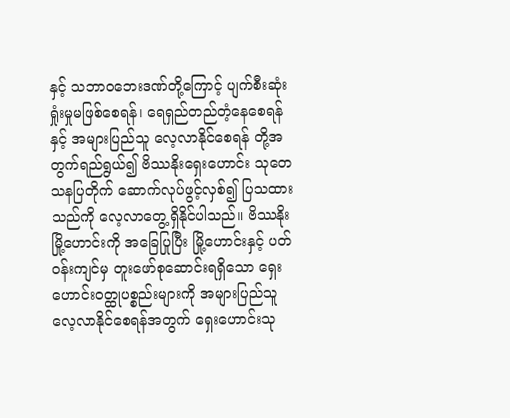နှင့် သဘာဝဘေးဒဏ်တို့ကြောင့် ပျက်စီးဆုံးရှုံးမှုမဖြစ်စေရန်၊ ရေရှည်တည်တံ့နေစေရန်နှင့် အများပြည်သူ လေ့လာနိုင်စေရန် တို့အတွက်ရည်ရွယ်၍ ဗိဿနိုးရှေးဟောင်း သုတေသနပြတိုက် ဆောက်လုပ်ဖွင့်လှစ်၍ ပြသထားသည်ကို လေ့လာတွေ့ရှိနိုင်ပါသည်။ ဗိဿနိုးမြို့ဟောင်းကို အခြေပြုပြီး မြို့ဟောင်းနှင့် ပတ်ဝန်းကျင်မှ တူးဖော်စုဆောင်းရရှိသော ရှေးဟောင်းဝတ္ထုပစ္စည်းများကို အများပြည်သူ လေ့လာနိုင်စေရန်အတွက် ရှေးဟောင်းသု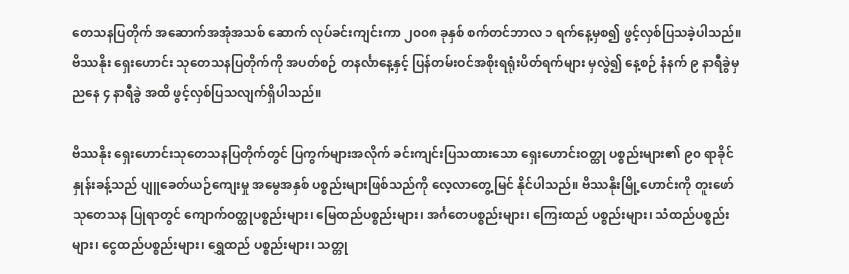တေသနပြတိုက် အဆောက်အအုံအသစ် ဆောက် လုပ်ခင်းကျင်းကာ ၂၀၀၈ ခုနှစ် စက်တင်ဘာလ ၁ ရက်နေ့မှစ၍ ဖွင့်လှစ်ပြသခဲ့ပါသည်။ ဗိဿနိုး ရှေးဟောင်း သုတေသနပြတိုက်ကို အပတ်စဉ် တနင်္လာနေ့နှင့် ပြန်တမ်းဝင်အစိုးရရုံးပိတ်ရက်များ မှလွဲ၍ နေ့စဉ် နံနက် ၉ နာရီခွဲမှ ညနေ ၄ နာရီခွဲ အထိ ဖွင့်လှစ်ပြသလျက်ရှိပါသည်။

ဗိဿနိုး ရှေးဟောင်းသုတေသနပြတိုက်တွင် ပြကွက်များအလိုက် ခင်းကျင်းပြသထားသော ရှေးဟောင်းဝတ္ထု ပစ္စည်းများ၏ ၉၀ ရာခိုင်နှုန်းခန့်သည် ပျူခေတ်ယဉ်ကျေးမှု အမွေအနှစ် ပစ္စည်းများဖြစ်သည်ကို လေ့လာတွေ့မြင် နိုင်ပါသည်။ ဗိဿနိုးမြို့ဟောင်းကို တူးဖော်သုတေသန ပြုရာတွင် ကျောက်ဝတ္ထုပစ္စည်းများ၊ မြေထည်ပစ္စည်းများ၊ အင်္ဂတေပစ္စည်းများ၊ ကြေးထည် ပစ္စည်းများ၊ သံထည်ပစ္စည်းများ၊ ငွေထည်ပစ္စည်းများ၊ ရွှေထည် ပစ္စည်းများ၊ သတ္တု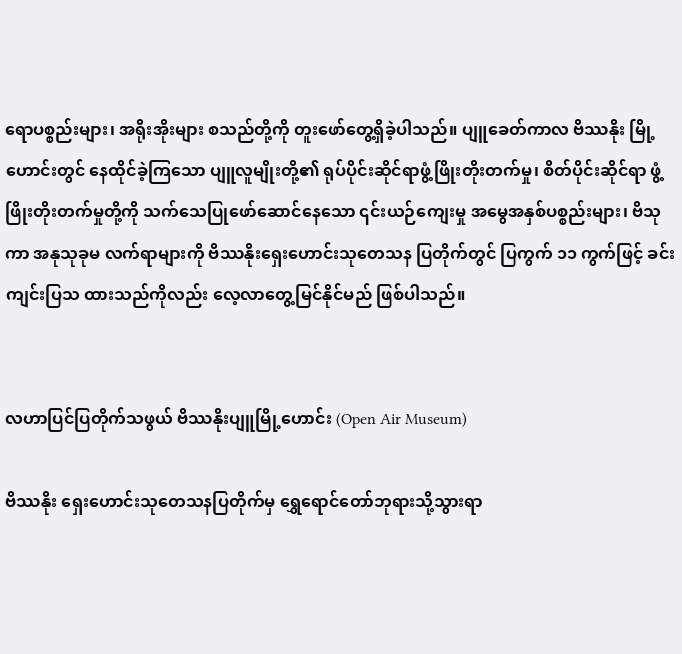ရောပစ္စည်းများ၊ အရိုးအိုးများ စသည်တို့ကို တူးဖော်တွေ့ရှိခဲ့ပါသည်။ ပျူခေတ်ကာလ ဗိဿနိုး မြို့ဟောင်းတွင် နေထိုင်ခဲ့ကြသော ပျူလူမျိုးတို့၏ ရုပ်ပိုင်းဆိုင်ရာဖွံ့ဖြိုးတိုးတက်မှု၊ စိတ်ပိုင်းဆိုင်ရာ ဖွံ့ဖြိုးတိုးတက်မှုတို့ကို သက်သေပြုဖော်ဆောင်နေသော ၎င်းယဉ်ကျေးမှု အမွေအနှစ်ပစ္စည်းများ၊ ဗိသုကာ အနုသုခုမ လက်ရာများကို ဗိဿနိုးရှေးဟောင်းသုတေသန ပြတိုက်တွင် ပြကွက် ၁၁ ကွက်ဖြင့် ခင်းကျင်းပြသ ထားသည်ကိုလည်း လေ့လာတွေ့မြင်နိုင်မည် ဖြစ်ပါသည်။


လဟာပြင်ပြတိုက်သဖွယ် ဗိဿနိုးပျူမြို့ဟောင်း (Open Air Museum)

ဗိဿနိုး ရှေးဟောင်းသုတေသနပြတိုက်မှ ရွှေရောင်တော်ဘုရားသို့သွားရာ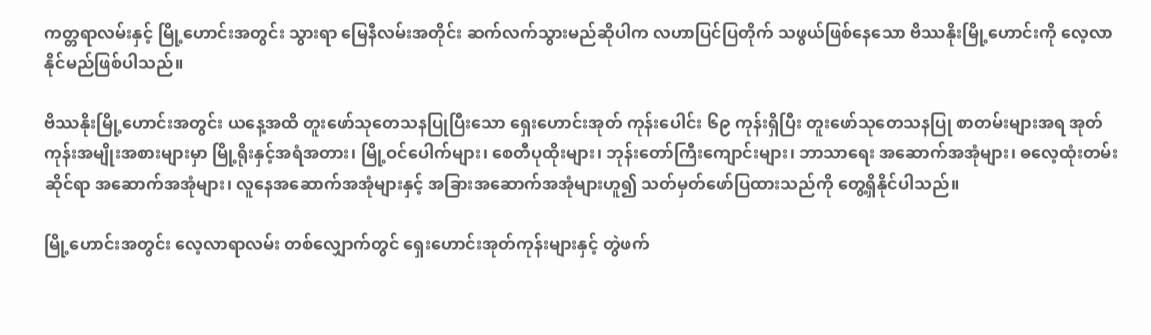ကတ္တရာလမ်းနှင့် မြို့ဟောင်းအတွင်း သွားရာ မြေနီလမ်းအတိုင်း ဆက်လက်သွားမည်ဆိုပါက လဟာပြင်ပြတိုက် သဖွယ်ဖြစ်နေသော ဗိဿနိုးမြို့ဟောင်းကို လေ့လာနိုင်မည်ဖြစ်ပါသည်။

ဗိဿနိုးမြို့ဟောင်းအတွင်း ယနေ့အထိ တူးဖော်သုတေသနပြုပြီးသော ရှေးဟောင်းအုတ် ကုန်းပေါင်း ၆၉ ကုန်းရှိပြီး တူးဖော်သုတေသနပြု စာတမ်းများအရ အုတ်ကုန်းအမျိုးအစားများမှာ မြို့ရိုးနှင့်အရံအတား၊ မြို့ဝင်ပေါက်များ၊ စေတီပုထိုးများ၊ ဘုန်းတော်ကြီးကျောင်းများ၊ ဘာသာရေး အဆောက်အအုံများ၊ ဓလေ့ထုံးတမ်းဆိုင်ရာ အဆောက်အအုံများ၊ လူနေအဆောက်အအုံများနှင့် အခြားအဆောက်အအုံများဟူ၍ သတ်မှတ်ဖော်ပြထားသည်ကို တွေ့ရှိနိုင်ပါသည်။

မြို့ဟောင်းအတွင်း လေ့လာရာလမ်း တစ်လျှောက်တွင် ရှေးဟောင်းအုတ်ကုန်းများနှင့် တွဲဖက်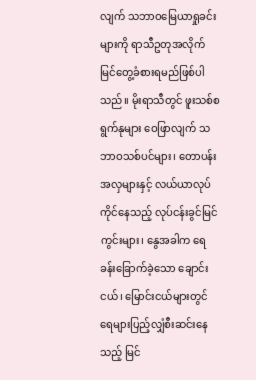လျက် သဘာဝမြေယာရှုခင်းများကို ရာသီဥတုအလိုက် မြင်တွေ့ခံစားရမည်ဖြစ်ပါသည်။ မိုးရာသီတွင် ဖူးသစ်စ ရွက်နုများ ဝေဖြာလျက် သဘာဝသစ်ပင်များ၊ တောပန်းအလှများနှင့် လယ်ယာလုပ်ကိုင်နေသည့် လုပ်ငန်းခွင်မြင်ကွင်းများ၊ နွေအခါက ရေခန်းခြောက်ခဲ့သော ချောင်းငယ်၊ မြောင်းငယ်များတွင် ရေများပြည့်လျှံစီးဆင်းနေသည့် မြင်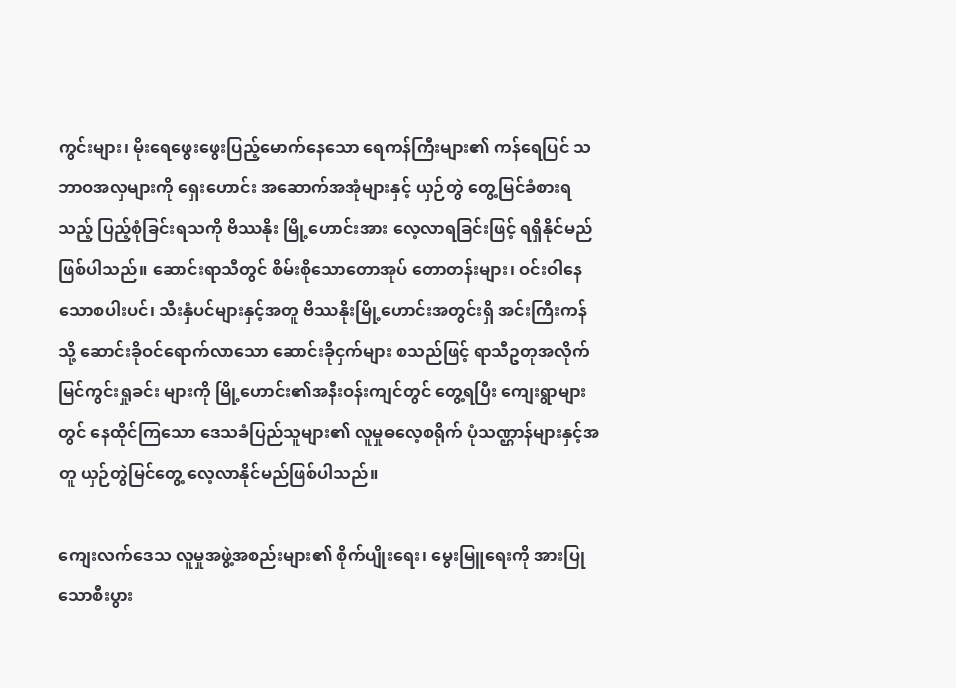ကွင်းများ၊ မိုးရေဖွေးဖွေးပြည့်မောက်နေသော ရေကန်ကြီးများ၏ ကန်ရေပြင် သဘာဝအလှများကို ရှေးဟောင်း အဆောက်အအုံများနှင့် ယှဉ်တွဲ တွေ့မြင်ခံစားရသည့် ပြည့်စုံခြင်းရသကို ဗိဿနိုး မြို့ဟောင်းအား လေ့လာရခြင်းဖြင့် ရရှိနိုင်မည်ဖြစ်ပါသည်။ ဆောင်းရာသီတွင် စိမ်းစိုသောတောအုပ် တောတန်းများ၊ ဝင်းဝါနေသောစပါးပင်၊ သီးနှံပင်များနှင့်အတူ ဗိဿနိုးမြို့ဟောင်းအတွင်းရှိ အင်းကြီးကန်သို့ ဆောင်းခိုဝင်ရောက်လာသော ဆောင်းခိုငှက်များ စသည်ဖြင့် ရာသီဥတုအလိုက် မြင်ကွင်းရှုခင်း များကို မြို့ဟောင်း၏အနီးဝန်းကျင်တွင် တွေ့ရပြီး ကျေးရွာများတွင် နေထိုင်ကြသော ဒေသခံပြည်သူများ၏ လူမှုဓလေ့စရိုက် ပုံသဏ္ဌာန်များနှင့်အတူ ယှဉ်တွဲမြင်တွေ့ လေ့လာနိုင်မည်ဖြစ်ပါသည်။

ကျေးလက်ဒေသ လူမှုအဖွဲ့အစည်းများ၏ စိုက်ပျိုးရေး၊ မွေးမြူရေးကို အားပြုသောစီးပွား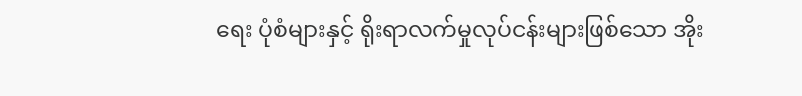ရေး ပုံစံများနှင့် ရိုးရာလက်မှုလုပ်ငန်းများဖြစ်သော အိုး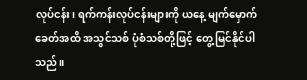လုပ်ငန်း၊ ရက်ကန်းလုပ်ငန်းများကို ယနေ့ မျက်မှောက်ခေတ်အထိ အသွင်သစ် ပုံစံသစ်တို့ဖြင့် တွေ့မြင်နိုင်ပါသည်။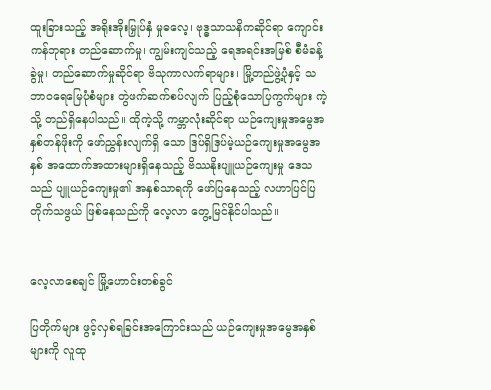ထူးခြားသည့် အရိုးအိုးမြှုပ်နှံ မှုဓလေ့၊ ဗုဒ္ဓသာသနိကဆိုင်ရာ ကျောင်းကန်ဘုရား တည်ဆောက်မှု၊ ကျွမ်းကျင်သည့် ရေအရင်းအမြစ် စီမံခန့်ခွဲမှု၊ တည်ဆောက်မှုဆိုင်ရာ ဗိသုကာလက်ရာများ၊ မြို့တည်ဖွဲ့ပုံနှင့် သဘာဝရေမြေပုံစံများ တွဲဖက်ဆက်စပ်လျက် ပြည့်စုံသောပြကွက်များ ကဲ့သို့ တည်ရှိနေပါသည်။ ထိုကဲ့သို့ ကမ္ဘာလုံးဆိုင်ရာ ယဉ်ကျေးမှုအမွေအနှစ်တန်ဖိုးကို ဖော်ညွှန်းလျက်ရှိ သော ဒြပ်ရှိဒြပ်မဲ့ယဉ်ကျေးမှုအမွေအနှစ် အထောက်အထားများရှိနေသည့် ဗိဿနိုးပျူယဉ်ကျေးမှု ဒေသသည် ပျူယဉ်ကျေးမှု၏ အနှစ်သာရကို ဖော်ပြနေသည့် လဟာပြင်ပြတိုက်သဖွယ် ဖြစ်နေသည်ကို လေ့လာ တွေ့မြင်နိုင်ပါသည်။


လေ့လာစေချင် မြို့ဟောင်းတစ်ခွင်

ပြတိုက်များ ဖွင့်လှစ်ရခြင်းအကြောင်းသည် ယဉ်ကျေးမှုအမွေအနှစ်များကို လူထု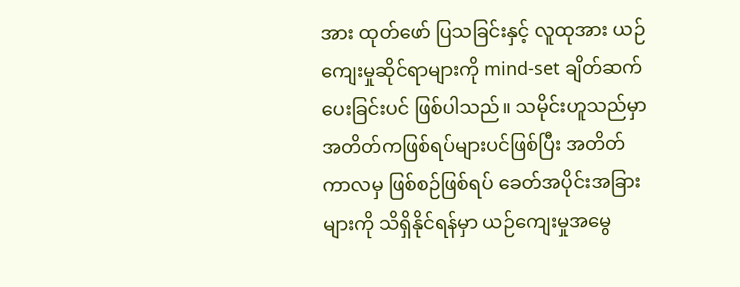အား ထုတ်ဖော် ပြသခြင်းနှင့် လူထုအား ယဉ်ကျေးမှုဆိုင်ရာများကို mind-set ချိတ်ဆက်ပေးခြင်းပင် ဖြစ်ပါသည်။ သမိုင်းဟူသည်မှာ အတိတ်ကဖြစ်ရပ်များပင်ဖြစ်ပြီး အတိတ်ကာလမှ ဖြစ်စဉ်ဖြစ်ရပ် ခေတ်အပိုင်းအခြားများကို သိရှိနိုင်ရန်မှာ ယဉ်ကျေးမှုအမွေ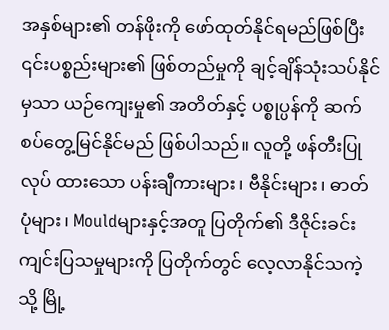အနှစ်များ၏ တန်ဖိုးကို ဖော်ထုတ်နိုင်ရမည်ဖြစ်ပြီး ၎င်းပစ္စည်းများ၏ ဖြစ်တည်မှုကို ချင့်ချိန်သုံးသပ်နိုင်မှသာ ယဉ်ကျေးမှု၏ အတိတ်နှင့် ပစ္စုပ္ပန်ကို ဆက်စပ်တွေ့မြင်နိုင်မည် ဖြစ်ပါသည်။ လူတို့ ဖန်တီးပြုလုပ် ထားသော ပန်းချီကားများ၊ ဗီနိုင်းများ၊ ဓာတ်ပုံများ၊ Mouldများနှင့်အတူ ပြတိုက်၏ ဒီဇိုင်းခင်းကျင်းပြသမှုများကို ပြတိုက်တွင် လေ့လာနိုင်သကဲ့သို့ မြို့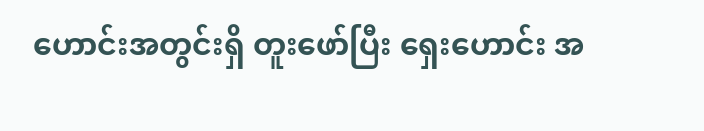ဟောင်းအတွင်းရှိ တူးဖော်ပြီး ရှေးဟောင်း အ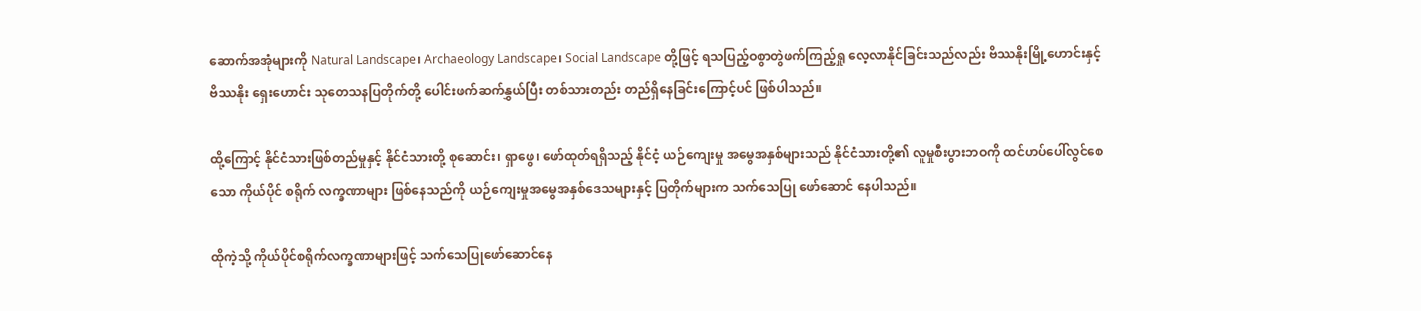ဆောက်အအုံများကို Natural Landscape၊ Archaeology Landscape၊ Social Landscape တို့ဖြင့် ရသပြည့်ဝစွာတွဲဖက်ကြည့်ရှု လေ့လာနိုင်ခြင်းသည်လည်း ဗိဿနိုးမြို့ဟောင်းနှင့် ဗိဿနိုး ရှေးဟောင်း သုတေသနပြတိုက်တို့ ပေါင်းဖက်ဆက်နွှယ်ပြီး တစ်သားတည်း တည်ရှိနေခြင်းကြောင့်ပင် ဖြစ်ပါသည်။

ထို့ကြောင့် နိုင်ငံသားဖြစ်တည်မှုနှင့် နိုင်ငံသားတို့ စုဆောင်း၊ ရှာဖွေ၊ ဖော်ထုတ်ရရှိသည့် နိုင်ငံ့ ယဉ်ကျေးမှု အမွေအနှစ်များသည် နိုင်ငံသားတို့၏ လူမှုစီးပွားဘဝကို ထင်ဟပ်ပေါ်လွင်စေသော ကိုယ်ပိုင် စရိုက် လက္ခဏာများ ဖြစ်နေသည်ကို ယဉ်ကျေးမှုအမွေအနှစ်ဒေသများနှင့် ပြတိုက်များက သက်သေပြု ဖော်ဆောင် နေပါသည်။

ထိုကဲ့သို့ ကိုယ်ပိုင်စရိုက်လက္ခဏာများဖြင့် သက်သေပြုဖော်ဆောင်နေ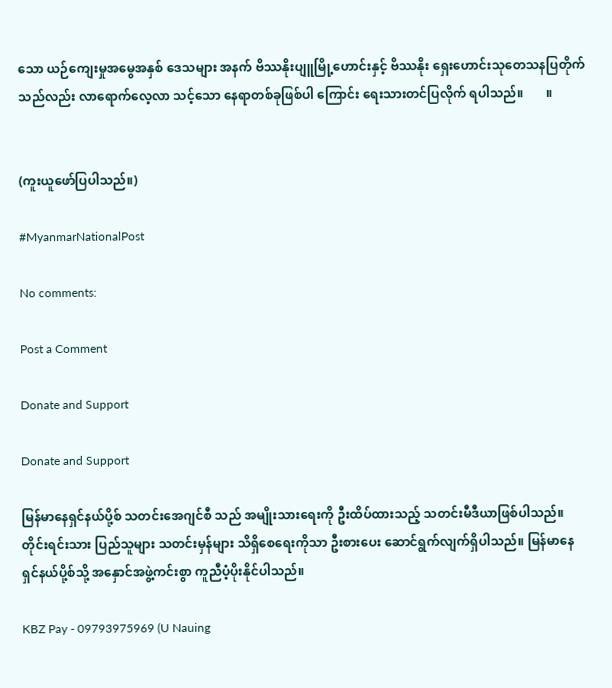သော ယဉ်ကျေးမှုအမွေအနှစ် ဒေသများ အနက် ဗိဿနိုးပျူမြို့ဟောင်းနှင့် ဗိဿနိုး ရှေးဟောင်းသုတေသနပြတိုက် သည်လည်း လာရောက်လေ့လာ သင့်သော နေရာတစ်ခုဖြစ်ပါ ကြောင်း ရေးသားတင်ပြလိုက် ရပါသည်။       ။


(ကူးယူဖော်ပြပါသည်။)

#MyanmarNationalPost

No comments:

Post a Comment

Donate and Support

Donate and Support

မြန်မာနေရှင်နယ်ပို့စ် သတင်းအေဂျင်စီ သည် အမျိုးသားရေးကို ဦးထိပ်ထားသည့် သတင်းမီဒီယာဖြစ်ပါသည်။ တိုင်းရင်းသား ပြည်သူများ သတင်းမှန်များ သိရှိစေရေးကိုသာ ဦးစားပေး ဆောင်ရွက်လျက်ရှိပါသည်။ မြန်မာနေရှင်နယ်ပို့စ်သို့ အနှောင်အဖွဲ့ကင်းစွာ ကူညီပံ့ပိုးနိုင်ပါသည်။

KBZ Pay - 09793975969 (U Nauing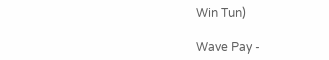Win Tun)

Wave Pay -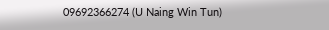09692366274 (U Naing Win Tun)